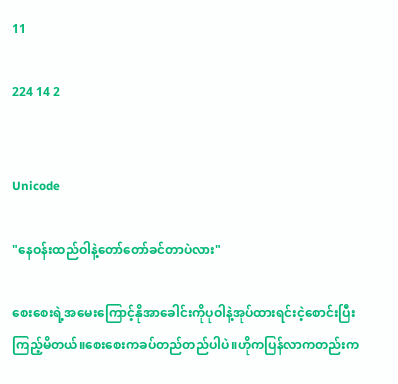11

224 14 2


Unicode

"နေဝန်းထည်ဝါနဲ့တော်တော်ခင်တာပဲလား"

စေးစေးရဲ့အမေးကြောင့်နိုအာခေါင်းကိုပုဝါနဲ့အုပ်ထားရင်းငဲ့စောင်းပြီးကြည့်မိတယ်။စေးစေးကခပ်တည်တည်ပါပဲ။ဟိုကပြန်လာကတည်းက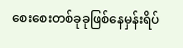စေးစေးတစ်ခုခုဖြစ်နေမှန်းရိပ်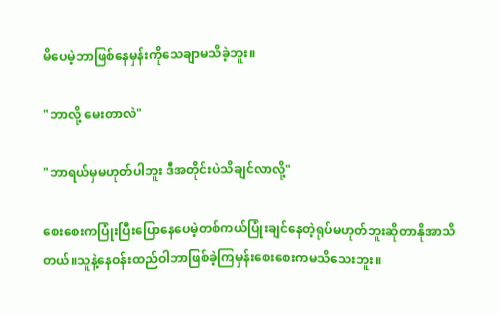မိပေမဲ့ဘာဖြစ်နေမှန်းကိုသေချာမသိခဲ့ဘူး။

"ဘာလို့ မေးတာလဲ"

"ဘာရယ်မှမဟုတ်ပါဘူး ဒီအတိုင်းပဲသိချင်လာလို့"

စေးစေးကပြုံးပြီးပြောနေပေမဲ့တစ်ကယ်ပြုံးချင်နေတဲ့ရုပ်မဟုတ်ဘူးဆိုတာနိုအာသိတယ်။သူနဲ့နေဝန်းထည်ဝါဘာဖြစ်ခဲ့ကြမှန်းစေးစေးကမသိသေးဘူး။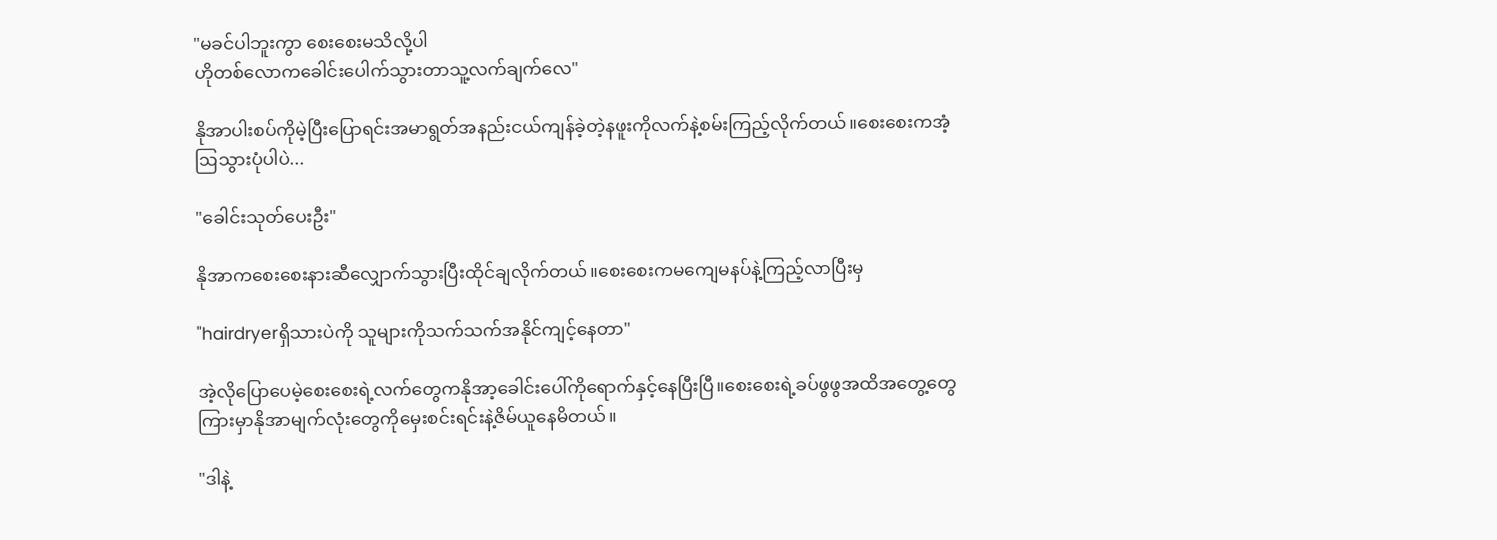"မခင်ပါဘူးကွာ စေးစေးမသိလို့ပါ
ဟိုတစ်လောကခေါင်းပေါက်သွားတာသူ့လက်ချက်လေ"

နိုအာပါးစပ်ကိုမဲ့ပြီးပြောရင်းအမာရွတ်အနည်းငယ်ကျန်ခဲ့တဲ့နဖူးကိုလက်နဲ့စမ်းကြည့်လိုက်တယ်။စေးစေးကအံ့ဩသွားပုံပါပဲ...

"ခေါင်းသုတ်ပေးဦး"

နိုအာကစေးစေးနားဆီလျှောက်သွားပြီးထိုင်ချလိုက်တယ်။စေးစေးကမကျေမနပ်နဲ့ကြည့်လာပြီးမှ

"hairdryerရှိသားပဲကို သူများကိုသက်သက်အနိုင်ကျင့်နေတာ"

အဲ့လိုပြောပေမဲ့စေးစေးရဲ့လက်တွေကနိုအာ့ခေါင်းပေါ်ကိုရောက်နှင့်နေပြီးပြီ။စေးစေးရဲ့ခပ်ဖွဖွအထိအတွေ့တွေကြားမှာနိုအာမျက်လုံးတွေကိုမှေးစင်းရင်းနဲ့ဇိမ်ယူနေမိတယ်။

"ဒါနဲ့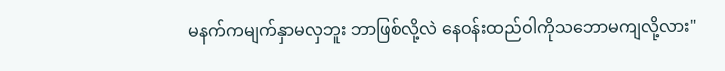မနက်ကမျက်နှာမလှဘူး ဘာဖြစ်လို့လဲ နေဝန်းထည်ဝါကိုသဘောမကျလို့လား"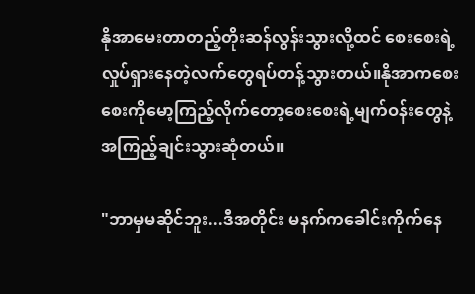နိုအာမေးတာတည့်တိုးဆန်လွန်းသွားလို့ထင် စေးစေးရဲ့လှုပ်ရှားနေတဲ့လက်တွေရပ်တန့်သွားတယ်။နိုအာကစေးစေးကိုမော့ကြည့်လိုက်တော့စေးစေးရဲ့မျက်ဝန်းတွေနဲ့အကြည့်ချင်းသွားဆုံတယ်။

"ဘာမှမဆိုင်ဘူး...ဒီအတိုင်း မနက်ကခေါင်းကိုက်နေ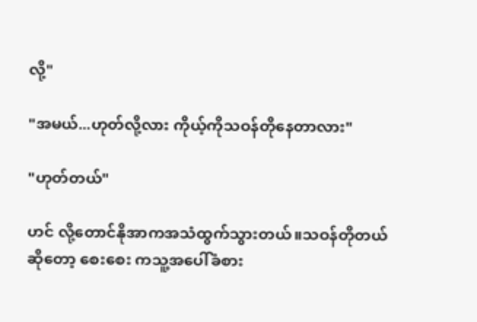လို့"

"အမယ်...ဟုတ်လို့လား ကိုယ့်ကိုသဝန်တိုနေတာလား"

"ဟုတ်တယ်"

ဟင် လို့တောင်နိုအာကအသံထွက်သွားတယ်။သဝန်တိုတယ်ဆိုတော့ စေးစေး ကသူ့အပေါ်ခံစား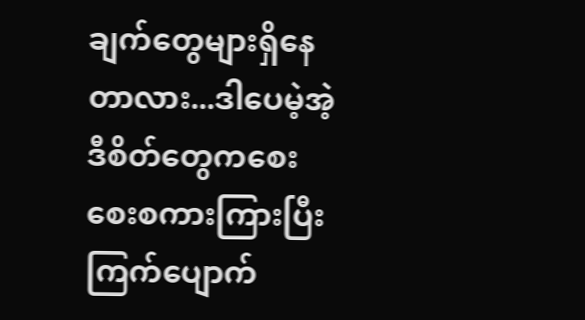ချက်တွေများရှိနေတာလား...ဒါပေမဲ့အဲ့ဒီစိတ်တွေကစေးစေးစကားကြားပြီးကြက်ပျောက်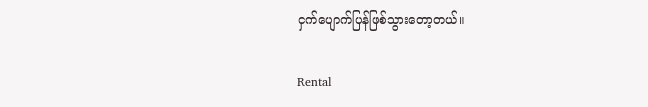ငှက်ပျောက်ပြန်ဖြစ်သွားတော့တယ်။

Rental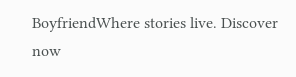BoyfriendWhere stories live. Discover now